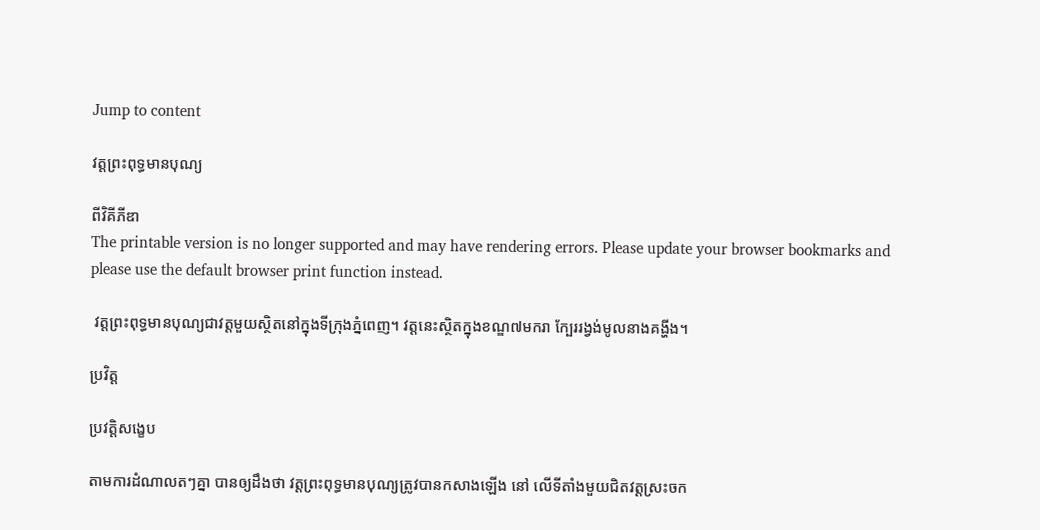Jump to content

វត្តព្រះពុទ្ធមានបុណ្យ

ពីវិគីភីឌា
The printable version is no longer supported and may have rendering errors. Please update your browser bookmarks and please use the default browser print function instead.

 វត្តព្រះពុទ្ធមានបុណ្យជាវត្តមួយស្ថិតនៅក្នុងទីក្រុងភ្នំពេញ។ វត្តនេះស្ថិតក្នុងខណ្ឌ៧មករា ក្បែររង្វង់មូលនាងគង្ហីង។

ប្រវិត្ត

ប្រវត្តិសង្ខេប

តាមការដំណាលតៗគ្នា បានឲ្យដឹងថា វត្តព្រះពុទ្ធមានបុណ្យត្រូវបានកសាងឡើង នៅ លើទីតាំងមួយជិតវត្តស្រះចក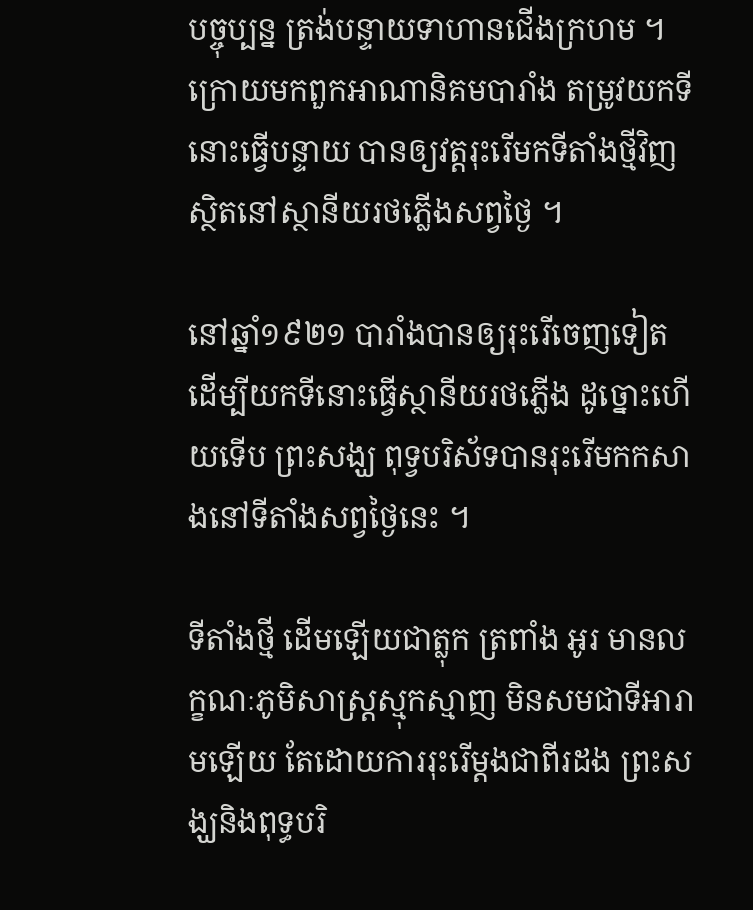បច្ចុប្បន្ន ត្រង់បន្ទាយទាហានជើងក្រហម ។ ក្រោយមកពួកអាណានិគមបារាំង តម្រូវយកទីនោះធ្វើបន្ទាយ បានឲ្យវត្តរុះរើមកទីតាំងថ្មីវិញ ស្ថិតនៅស្ថានីយរថភ្លើងសព្វថ្ងៃ ។

នៅឆ្នាំ១៩២១ បារាំងបានឲ្យរុះរើចេញទៀត ដើម្បីយកទីនោះធ្វើស្ថានីយរថភ្លើង ដូច្នោះហើយទើប ព្រះសង្ឃ ពុទ្វបរិស័ទបានរុះរើមកកសាងនៅទីតាំងសព្វថ្ងៃនេះ ។

ទីតាំងថ្មី ដើមឡើយជាត្លុក ត្រពាំង អូរ មានលក្ខណៈភូមិសាស្រ្តស្មុកស្មាញ មិនសមជាទីអារាមឡើយ តែដោយការរុះរើម្ដងជាពីរដង ព្រះសង្ឃនិងពុទ្ធបរិ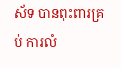ស័ទ បានពុះពារគ្រប់ ការលំ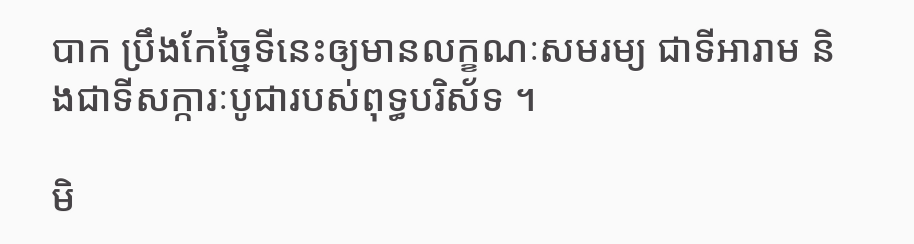បាក ប្រឹងកែច្នៃទីនេះឲ្យមានលក្ខណៈសមរម្យ ជាទីអារាម និងជាទីសក្ការៈបូជារបស់ពុទ្ធបរិស័ទ ។

មិ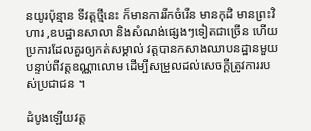នយូរប៉ុន្មាន ទីវត្តថ្មីនេះ ក៏មានការរីកចំរើន មានកុដិ មានព្រះវិហារ ,ឧបដ្ឋានសាលា និងសំណង់ផ្សេងៗទៀតជាច្រើន ហើយប្រការដែលគួរឲ្យកត់សម្គាល់ វត្តបានកសាងឈាបនដ្ឋានមួយបន្ទាប់ពីវត្តឧណ្ណាលោម ដើម្បីសម្រួលដល់សេចក្ដីត្រូវការរបស់ប្រជាជន ។

ដំបូងឡើយវត្ត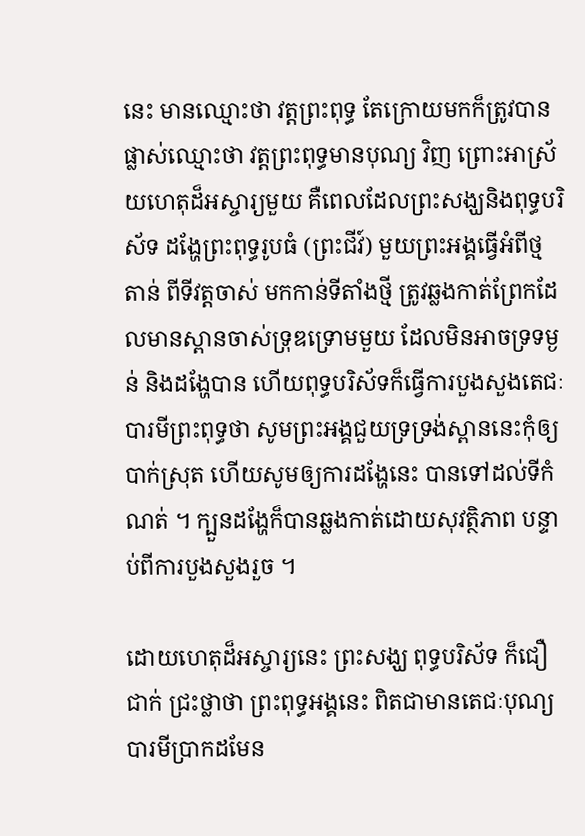នេះ មានឈ្មោះថា វត្តព្រះពុទ្ធ តែក្រោយមកក៏ត្រូវបានផ្លាស់ឈ្មោះថា វត្តព្រះពុទ្ធមានបុណ្យ វិញ ព្រោះអាស្រ័យហេតុដ៏អស្ចារ្យមួយ គឺពេលដែលព្រះសង្ឃនិងពុទ្ធបរិស័ទ ដង្ហែព្រះពុទ្ធរូបធំ (ព្រះជីវ៍) មួយព្រះអង្គធ្វើអំពីថ្មតាន់ ពីទីវត្តចាស់ មកកាន់ទីតាំងថ្មី ត្រូវឆ្លងកាត់ព្រែកដែលមានស្ពានចាស់ទ្រុឌទ្រោមមួយ ដែលមិនអាចទ្រទម្ងន់ និងដង្ហែបាន ហើយពុទ្ធបរិស័ទក៏ធ្វើការបួងសួងតេជៈបារមីព្រះពុទ្ធថា សូមព្រះអង្គជួយទ្រទ្រង់ស្ពាននេះកុំឲ្យបាក់ស្រុត ហើយសូមឲ្យការដង្ហែនេះ បានទៅដល់ទីកំណត់ ។ ក្បួនដង្ហែក៏បានឆ្លងកាត់ដោយសុវត្ថិភាព បន្ទាប់ពីការបួងសួងរួច ។

ដោយហេតុដ៏អស្ចារ្យនេះ ព្រះសង្ឃ ពុទ្ធបរិស័ទ ក៏ជឿជាក់ ជ្រះថ្លាថា ព្រះពុទ្ធអង្គនេះ ពិតជាមានតេជៈបុណ្យបារមីប្រាកដមែន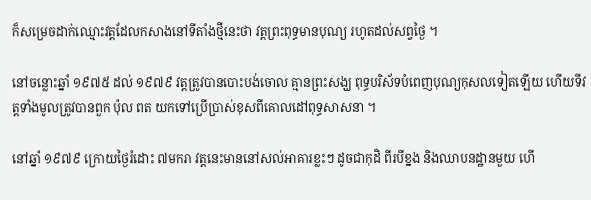ក៏សម្រេចដាក់ឈ្មោះវត្តដែលកសាងនៅទីតាំងថ្មីនេះថា វត្តព្រះពុទ្ធមានបុណ្យ រហូតដល់សព្វថ្ងៃ ។

នៅចន្លោះឆ្នាំ ១៩៧៥ ដល់ ១៩៧៩ វត្តត្រូវបានបោះបង់ចោល គ្មានព្រះសង្ឃ ពុទ្ធបរិស័ទបំពេញបុណ្យកុសលទៀតឡើយ ហើយទីវត្តទាំងមូលត្រូវបានពួក ប៉ុល ពត យកទៅប្រើប្រាស់ខុសពីគោលដៅពុទ្ធសាសនា ។

នៅឆ្នាំ ១៩៧៩ ក្រោយថ្ងៃរំដោះ ៧មករា វត្តនេះមាននៅសល់អាគារខ្លះៗ ដូចជាកុដិ ពីរបីខ្នង និងឈាបនដ្ឋានមួយ ហើ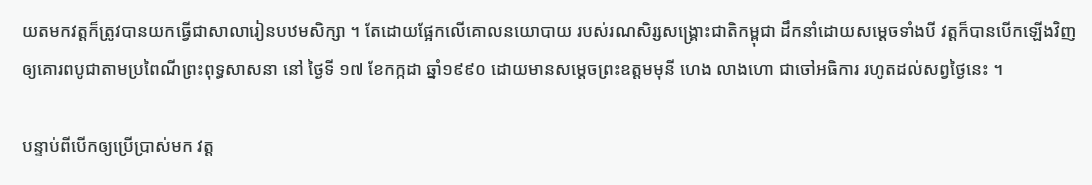យតមកវត្តក៏ត្រូវបានយកធ្វើជាសាលារៀនបឋមសិក្សា ។ តែដោយផ្អែកលើគោលនយោបាយ របស់រណសិរ្សសង្រ្គោះជាតិកម្ពុជា ដឹកនាំដោយសម្ដេចទាំងបី វត្តក៏បានបើកឡើងវិញ ឲ្យគោរពបូជាតាមប្រពៃណីព្រះពុទ្ធសាសនា នៅ ថ្ងៃទី ១៧ ខែកក្កដា ឆ្នាំ១៩៩០ ដោយមានសម្ដេចព្រះឧត្តមមុនី ហេង លាងហោ ជាចៅអធិការ រហូតដល់សព្វថ្ងៃនេះ ។

បន្ទាប់ពីបើកឲ្យប្រើប្រាស់មក វត្ត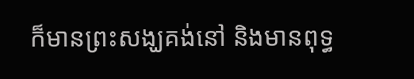ក៏មានព្រះសង្ឃគង់នៅ និងមានពុទ្ធ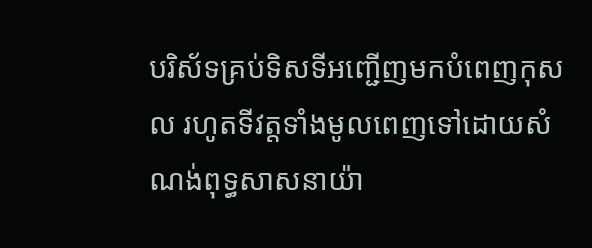បរិស័ទគ្រប់ទិសទីអញ្ជើញមកបំពេញកុសល រហូតទីវត្តទាំងមូលពេញទៅដោយសំណង់ពុទ្ធសាសនាយ៉ា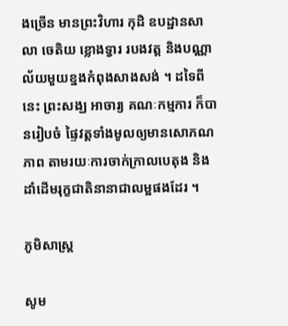ងច្រើន មានព្រះវិហារ កុដិ ឧបដ្ឋានសាលា ចេតិយ ខ្លោងទ្វារ របងវត្ត និងបណ្ណាល័យមួយខ្នងកំពុងសាងសង់ ។ ដទៃពីនេះ ព្រះសង្ឃ អាចារ្យ គណៈកម្មការ ក៏បានរៀបចំ ផ្ទៃវត្តទាំងមូលឲ្យមានសោភណភាព តាមរយៈការចាក់កា្រលបេតុង និងដាំដើមរុក្ខជាតិនានាជាលម្អផងដែរ ។

ភូមិសាស្ត្រ

សូម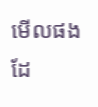មើលផងដែ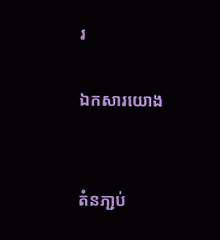រ

ឯកសារយោង


តំនភា្ជប់